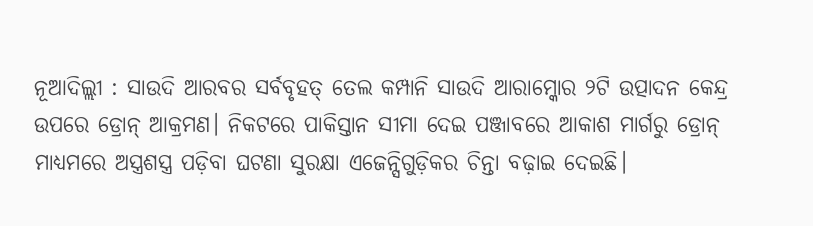ନୂଆଦିଲ୍ଲୀ : ସାଉଦି ଆରବର ସର୍ବବୃହତ୍ ତେଲ କମ୍ପାନି ସାଉଦି ଆରାମ୍କୋର ୨ଟି ଉତ୍ପାଦନ କେନ୍ଦ୍ର ଉପରେ ଡ୍ରୋନ୍ ଆକ୍ରମଣ। ନିକଟରେ ପାକିସ୍ତାନ ସୀମା ଦେଇ ପଞ୍ଜାବରେ ଆକାଶ ମାର୍ଗରୁ ଡ୍ରୋନ୍ ମାଧ୍ୟମରେ ଅସ୍ତ୍ରଶସ୍ତ୍ର ପଡ଼ିବା ଘଟଣା ସୁରକ୍ଷା ଏଜେନ୍ସିଗୁଡ଼ିକର ଚିନ୍ତା ବଢ଼ାଇ ଦେଇଛି।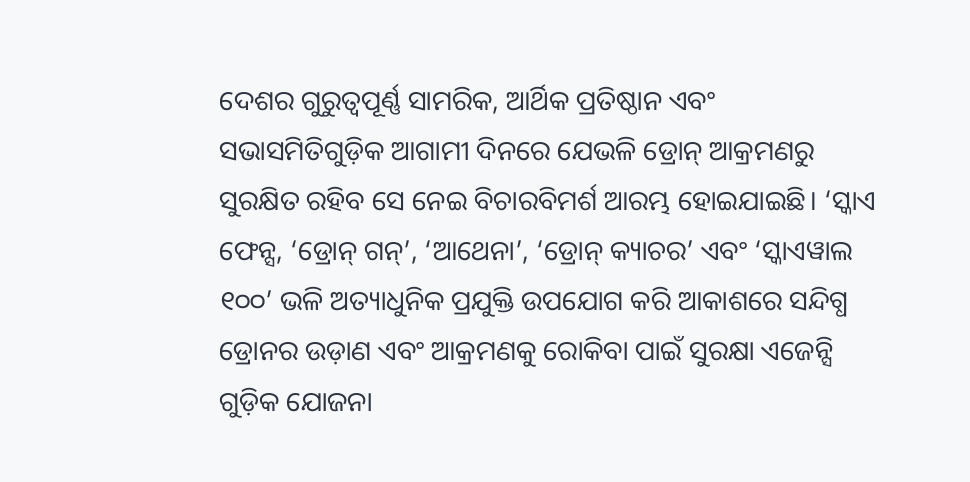ଦେଶର ଗୁରୁତ୍ବପୂର୍ଣ୍ଣ ସାମରିକ, ଆର୍ଥିକ ପ୍ରତିଷ୍ଠାନ ଏବଂ ସଭାସମିତିଗୁଡ଼ିକ ଆଗାମୀ ଦିନରେ ଯେଭଳି ଡ୍ରୋନ୍ ଆକ୍ରମଣରୁ ସୁରକ୍ଷିତ ରହିବ ସେ ନେଇ ବିଚାରବିମର୍ଶ ଆରମ୍ଭ ହୋଇଯାଇଛି। ‘ସ୍କାଏ ଫେନ୍ସ, ‘ଡ୍ରୋନ୍ ଗନ୍’, ‘ଆଥେନା’, ‘ଡ୍ରୋନ୍ କ୍ୟାଚର’ ଏବଂ ‘ସ୍କାଏୱାଲ ୧୦୦’ ଭଳି ଅତ୍ୟାଧୁନିକ ପ୍ରଯୁକ୍ତି ଉପଯୋଗ କରି ଆକାଶରେ ସନ୍ଦିଗ୍ଧ ଡ୍ରୋନର ଉଡ଼ାଣ ଏବଂ ଆକ୍ରମଣକୁ ରୋକିବା ପାଇଁ ସୁରକ୍ଷା ଏଜେନ୍ସି ଗୁଡ଼ିକ ଯୋଜନା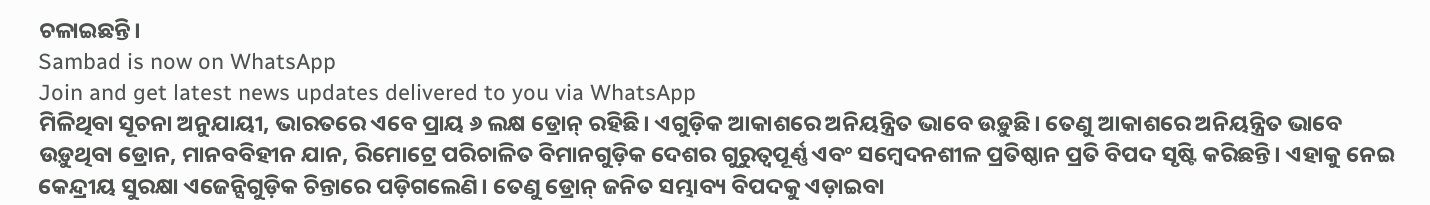ଚଳାଇଛନ୍ତି।
Sambad is now on WhatsApp
Join and get latest news updates delivered to you via WhatsApp
ମିଳିଥିବା ସୂଚନା ଅନୁଯାୟୀ, ଭାରତରେ ଏବେ ପ୍ରାୟ ୬ ଲକ୍ଷ ଡ୍ରୋନ୍ ରହିଛି। ଏଗୁଡ଼ିକ ଆକାଶରେ ଅନିୟନ୍ତ୍ରିତ ଭାବେ ଉଡ଼ୁଛି। ତେଣୁ ଆକାଶରେ ଅନିୟନ୍ତ୍ରିତ ଭାବେ ଉଡ଼ୁଥିବା ଡ୍ରୋନ, ମାନବବିହୀନ ଯାନ, ରିମୋଟ୍ରେ ପରିଚାଳିତ ବିମାନଗୁଡ଼ିକ ଦେଶର ଗୁରୁତ୍ବପୂର୍ଣ୍ଣ ଏବଂ ସମ୍ବେଦନଶୀଳ ପ୍ରତିଷ୍ଠାନ ପ୍ରତି ବିପଦ ସୃଷ୍ଟି କରିଛନ୍ତି। ଏହାକୁ ନେଇ କେନ୍ଦ୍ରୀୟ ସୁରକ୍ଷା ଏଜେନ୍ସିଗୁଡ଼ିକ ଚିନ୍ତାରେ ପଡ଼ିଗଲେଣି। ତେଣୁ ଡ୍ରୋନ୍ ଜନିତ ସମ୍ଭାବ୍ୟ ବିପଦକୁ ଏଡ଼ାଇବା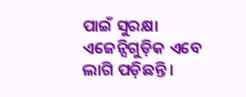ପାଇଁ ସୁରକ୍ଷା ଏଜେନ୍ସିଗୁଡ଼ିକ ଏବେ ଲାଗି ପଡ଼ିଛନ୍ତି।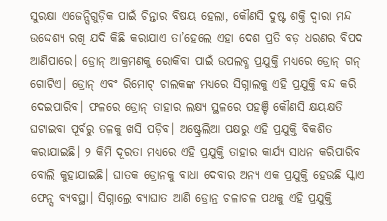ସୁରକ୍ଷା ଏଜେନ୍ସିଗୁଡ଼ିକ ପାଇଁ ଚିନ୍ତାର ବିଷୟ ହେଲା, କୌଣସି ଦୁଷ୍ଟ ଶକ୍ତି ଦ୍ବାରା ମନ୍ଦ ଉଦ୍ଦେଶ୍ୟ ରଖି ଯଦି କିଛି କରାଯାଏ ତା’ହେଲେ ଏହା ଦେଶ ପ୍ରତି ବଡ଼ ଧରଣର ବିପଦ ଆଣିପାରେ। ଡ୍ରୋନ୍ ଆକ୍ରମଣକୁ ରୋକିବା ପାଇଁ ଉପଲବ୍ଧ ପ୍ରଯୁକ୍ତି ମଧ୍ୟରେ ଡ୍ରୋନ୍ ଗନ୍ ଗୋଟିଏ। ଡ୍ରୋନ୍ ଏବଂ ରିମୋଟ୍ ଚାଲକଙ୍କ ମଧ୍ୟରେ ସିଗ୍ନାଲକୁ ଏହି ପ୍ରଯୁକ୍ତି ବନ୍ଦ କରି ଦେଇପାରିବ। ଫଳରେ ଡ୍ରୋନ୍ ତାହାର ଲକ୍ଷ୍ୟ ସ୍ଥଳରେ ପହଞ୍ଚି କୌଣସି କ୍ଷୟକ୍ଷତି ଘଟାଇବା ପୂର୍ବରୁ ତଳକୁ ଖସି ପଡ଼ିବ। ଅଷ୍ଟ୍ରେଲିଆ ପକ୍ଷରୁ ଏହି ପ୍ରଯୁକ୍ତି ବିକଶିତ କରାଯାଇଛି। ୨ କିମି ଦୂରତା ମଧ୍ୟରେ ଏହି ପ୍ରଯୁକ୍ତି ତାହାର କାର୍ଯ୍ୟ ସାଧନ କରିପାରିବ ବୋଲି କୁହାଯାଇଛି। ଘାତକ ଡ୍ରୋନକୁ ବାଧା ଦେବାର ଅନ୍ୟ ଏକ ପ୍ରଯୁକ୍ତି ହେଉଛି ସ୍କାଏ ଫେନ୍ସ ବ୍ୟବସ୍ଥା। ସିଗ୍ନାଲ୍ରେ ବ୍ୟାଘାତ ଆଣି ଡ୍ରୋନ୍ର ଚଳାଚଳ ପଥକୁ ଏହି ପ୍ରଯୁକ୍ତି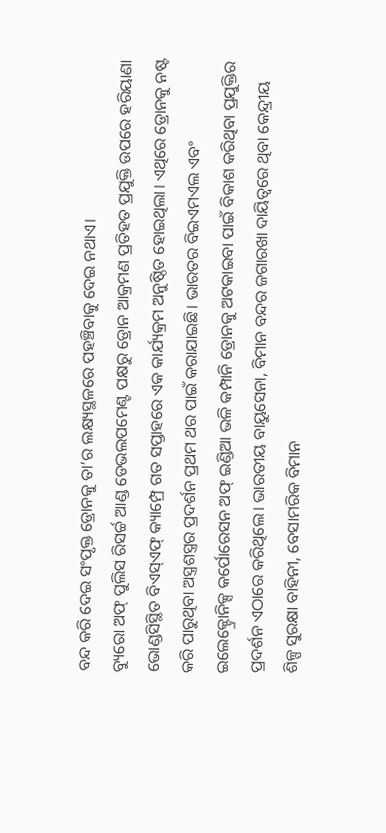ବନ୍ଦ କରି ଦେଇ ସଂପୃକ୍ତ ଡ୍ରୋନକୁ ତା’ର ଲକ୍ଷ୍ୟସ୍ଥଳରେ ପହଞ୍ଚିବାକୁ ଦେଇ ନଥାଏ।
ବ୍ୟୁରୋ ଅଫ୍ ପୁଲିସ ରିସର୍ଚ୍ଚ ଆଣ୍ଡ ଡେଭଲପମେଣ୍ଟ ପକ୍ଷରୁ ଡ୍ରୋନ ଆକ୍ରମଣ ପ୍ରତିହତ ପ୍ରଯୁକ୍ତି ଉପରେ ହରିୟାଣା ଭୋଣ୍ଡସିସ୍ଥିତ ବିଏସ୍ଏଫ୍ କ୍ୟାମ୍ପ୍ରେ ଗତ ସପ୍ତାହରେ ଏକ କାର୍ଯ୍ୟକ୍ରମ ଅନୁଷ୍ଠିତ ହୋଇଥିଲା। ଏଥିରେ ଡ୍ରୋନକୁ ନଷ୍ଟ କରି ପାରୁଥିବା ଅସ୍ତ୍ରଶସ୍ତ୍ରର ପ୍ରଦର୍ଶନ ପ୍ରଥମ ଥର ପାଇଁ କରାଯାଇଛି। ଭାରତର ବିଇଏମଏଲ ଏବଂ ଇଲେକ୍ଟ୍ରୋନିକ୍ସ କର୍ପୋରେସନ ଅଫ୍ ଇଣ୍ଡିଆ ଭଳି କମ୍ପାନି ଡ୍ରୋନକୁ ଅଟକାଇବା ପାଇଁ ବିକାଶ କରିଥିବା ପ୍ରଯୁକ୍ତିର ପ୍ରଦର୍ଶନ ଏଠାରେ କରିଥିଲେ। ଭାରତୀୟ ବାୟୁସେନା, ବିମାନ ବନ୍ଦର ଜଗାରଖା ଦାୟିତ୍ବରେ ଥିବା କେନ୍ଦ୍ରୀୟ ଶିଳ୍ପ ସୁରକ୍ଷା ବାହିନୀ, ବେସାମରିକ ବିମାନ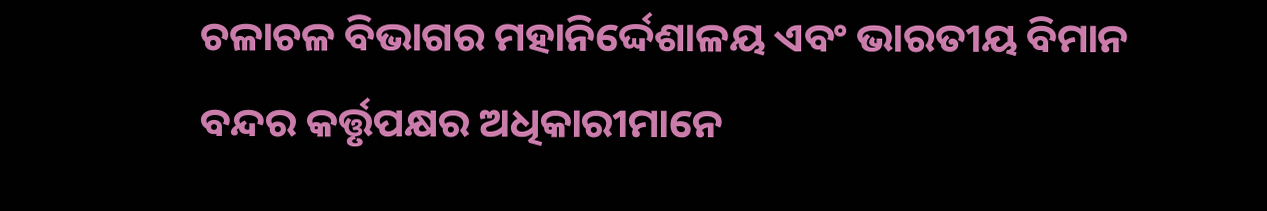ଚଳାଚଳ ବିଭାଗର ମହାନିର୍ଦ୍ଦେଶାଳୟ ଏବଂ ଭାରତୀୟ ବିମାନ ବନ୍ଦର କର୍ତ୍ତୃପକ୍ଷର ଅଧିକାରୀମାନେ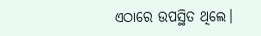ଏଠାରେ ଉପସ୍ଥିତ ଥିଲେ।